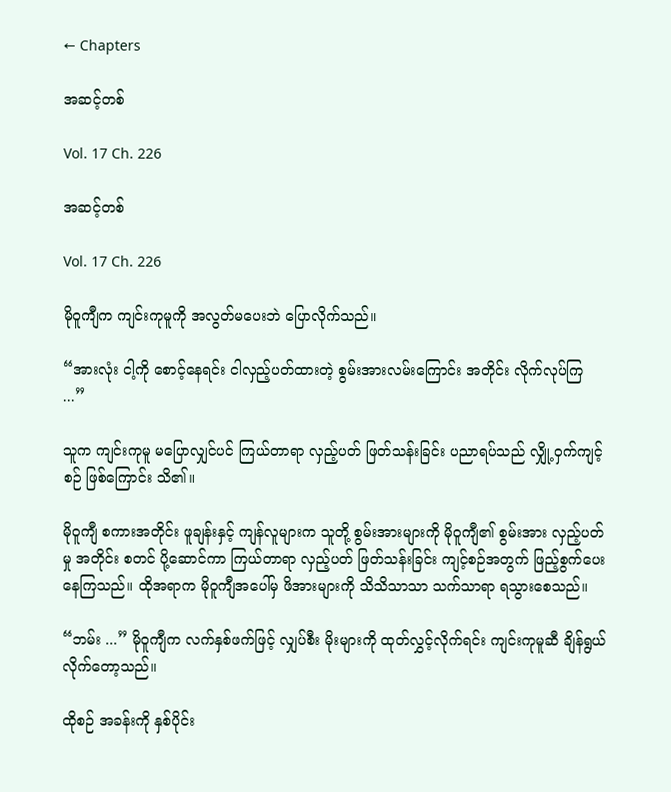← Chapters

အဆင့်တစ်

Vol. 17 Ch. 226

အဆင့်တစ်

Vol. 17 Ch. 226

မိုဝူကျီက ကျင်းကုမူကို အလွတ်မပေးဘဲ ပြောလိုက်သည်။

“အားလုံး ငါ့ကို စောင့်နေရင်း ငါလှည့်ပတ်ထားတဲ့ စွမ်းအားလမ်းကြောင်း အတိုင်း လိုက်လုပ်ကြ ...”

သူက ကျင်းကုမူ မပြောလျှင်ပင် ကြယ်တာရာ လှည့်ပတ် ဖြတ်သန်းခြင်း ပညာရပ်သည် လျှို့ဝှက်ကျင့်စဉ် ဖြစ်ကြောင်း သိ၏။

မိုဝူကျီ စကားအတိုင်း ဖူချန်းနှင့် ကျန်လူများက သူတို့ စွမ်းအားများကို မိုဝူကျီ၏ စွမ်းအား လှည့်ပတ်မှု အတိုင်း စတင် ပို့ဆောင်ကာ ကြယ်တာရာ လှည့်ပတ် ဖြတ်သန်းခြင်း ကျင့်စဉ်အတွက် ဖြည့်စွက်ပေး နေကြသည်။ ထိုအရာက မိုဝူကျီအပေါ်မှ ဖိအားများကို သိသိသာသာ သက်သာရာ ရသွားစေသည်။

“ဘမ်း ...” မိုဝူကျီက လက်နှစ်ဖက်ဖြင့် လျှပ်စီး မိုးများကို ထုတ်လွှင့်လိုက်ရင်း ကျင်းကုမူဆီ ချိန်ရွယ် လိုက်တော့သည်။

ထိုစဉ် အခန်းကို နှစ်ပိုင်း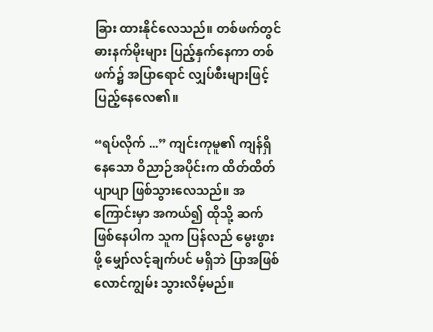ခြား ထားနိုင်လေသည်။ တစ်ဖက်တွင် ဓားနက်မိုးများ ပြည့်နှက်နေကာ တစ်ဖက်၌ အပြာရောင် လျှပ်စီးများဖြင့် ပြည့်နေလေ၏။

“ရပ်လိုက် ...” ကျင်းကုမူ၏ ကျန်ရှိနေသော ဝိညာဉ်အပိုင်းက ထိတ်ထိတ်ပျာပျာ ဖြစ်သွားလေသည်။ အကြောင်းမှာ အကယ်၍ ထိုသို့ ဆက်ဖြစ်နေပါက သူက ပြန်လည် မွေးဖွားဖို့ မျှော်လင့်ချက်ပင် မရှိဘဲ ပြာအဖြစ် လောင်ကျွမ်း သွားလိမ့်မည်။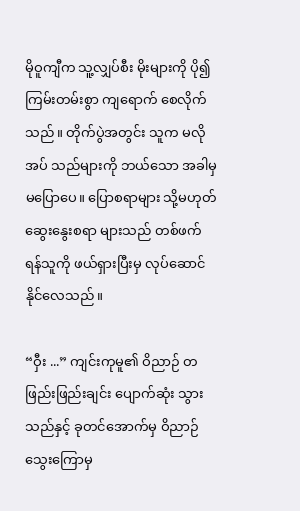မိုဝူကျီက သူ့လျှပ်စီး မိုးများကို ပို၍ ကြမ်းတမ်းစွာ ကျရောက် စေလိုက်သည်။ တိုက်ပွဲအတွင်း သူက မလိုအပ် သည်များကို ဘယ်သော အခါမှ မပြောပေ။ ပြောစရာများ သို့မဟုတ် ဆွေးနွေးစရာ များသည် တစ်ဖက် ရန်သူကို ဖယ်ရှားပြီးမှ လုပ်ဆောင် နိုင်လေသည်။

“ဝှီး ...” ကျင်းကုမူ၏ ဝိညာဉ် တဖြည်းဖြည်းချင်း ပျောက်ဆုံး သွားသည်နှင့် ခုတင်အောက်မှ ဝိညာဉ် သွေးကြောမှ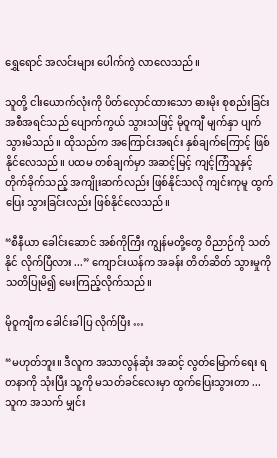ရွှေရောင် အလင်းများ ပေါက်ကွဲ လာလေသည်။

သူတို့ ငါးယောက်လုံးကို ပိတ်လှောင်ထားသော ဓားမိုး စုစည်းခြင်း အစီအရင်သည် ပျောက်ကွယ် သွားသဖြင့် မိုဝူကျီ မျက်နှာ ပျက်သွားမိသည်။ ထိုသည်က အကြောင်းအရင်း နှစ်ချက်ကြောင့် ဖြစ်နိုင်လေသည်။ ပထမ တစ်ချက်မှာ အဆင့်မြင့် ကျင့်ကြံသူနှင့် တိုက်ခိုက်သည့် အကျိုးဆက်လည်း ဖြစ်နိုင်သလို ကျင်းကုမူ ထွက်ပြေး သွားခြင်းလည်း ဖြစ်နိုင်လေသည်။

“စီနီယာ ခေါင်းဆောင် အစ်ကိုကြီး ကျွန်မတို့တွေ ဝိညာဉ်ကို သတ်နိုင် လိုက်ပြီလား ...” ကျောင်းယန်က အခန်း တိတ်ဆိတ် သွားမှုကို သတိပြုမိ၍ မေးကြည့်လိုက်သည်။

မိုဝူကျီက ခေါင်းခါပြ လိုက်ပြီး …

“မဟုတ်ဘူး။ ဒီလူက အသာလွန်ဆုံး အဆင့် လွတ်မြောက်ရေး ရတနာကို သုံးပြီး သူ့ကို မသတ်ခင်လေးမှာ ထွက်ပြေးသွားတာ ... သူက အသက် မျှင်း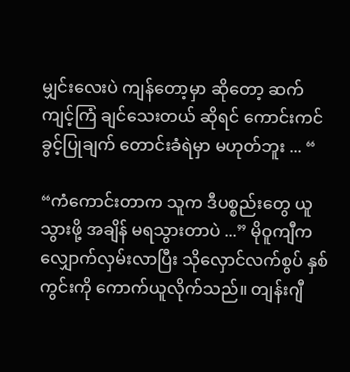မျှင်းလေးပဲ ကျန်တော့မှာ ဆိုတော့ ဆက်ကျင့်ကြံ ချင်သေးတယ် ဆိုရင် ကောင်းကင် ခွင့်ပြုချက် တောင်းခံရဲမှာ မဟုတ်ဘူး ... “

“ကံကောင်းတာက သူက ဒီပစ္စည်းတွေ ယူသွားဖို့ အချိန် မရသွားတာပဲ ...” မိုဝူကျီက လျှောက်လှမ်းလာပြီး သိုလှောင်လက်စွပ် နှစ်ကွင်းကို ကောက်ယူလိုက်သည်။ တျန်းဂျီ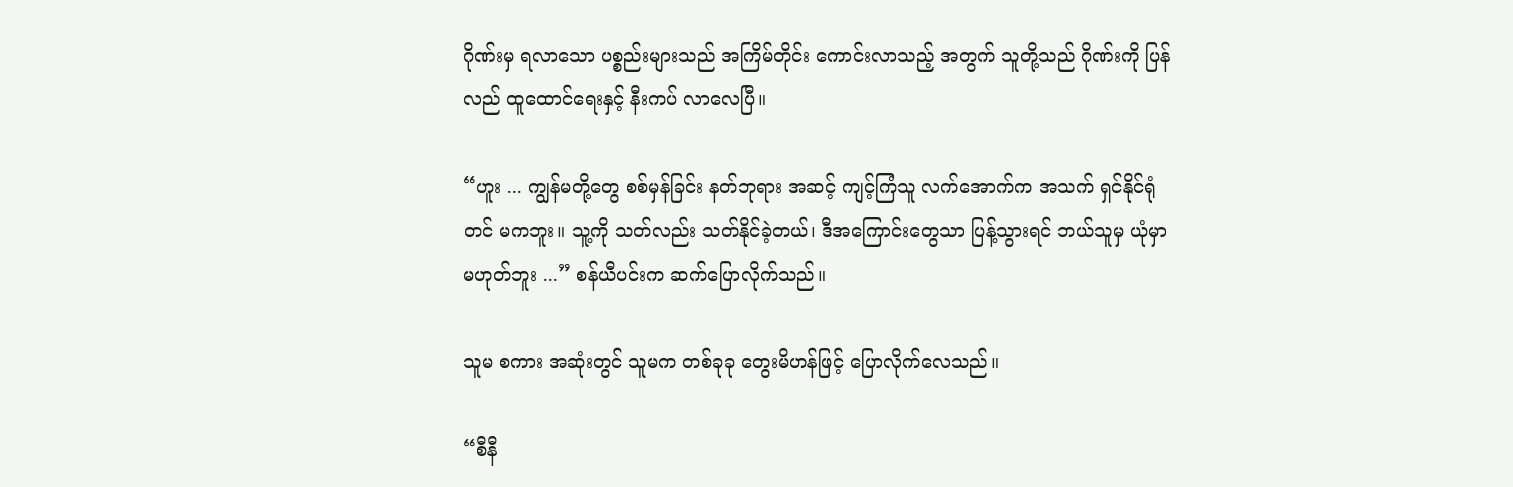ဂိုဏ်းမှ ရလာသော ပစ္စည်းများသည် အကြိမ်တိုင်း ကောင်းလာသည့် အတွက် သူတို့သည် ဂိုဏ်းကို ပြန်လည် ထူထောင်ရေးနှင့် နီးကပ် လာလေပြီ။

“ဟူး ... ကျွန်မတို့တွေ စစ်မှန်ခြင်း နတ်ဘုရား အဆင့် ကျင့်ကြံသူ လက်အောက်က အသက် ရှင်နိုင်ရုံတင် မကဘူး။ သူ့ကို သတ်လည်း သတ်နိုင်ခဲ့တယ်၊ ဒီအကြောင်းတွေသာ ပြန့်သွားရင် ဘယ်သူမှ ယုံမှာ မဟုတ်ဘူး ...” စန်ယီပင်းက ဆက်ပြောလိုက်သည်။

သူမ စကား အဆုံးတွင် သူမက တစ်ခုခု တွေးမိဟန်ဖြင့် ပြောလိုက်လေသည်။

“စီနီ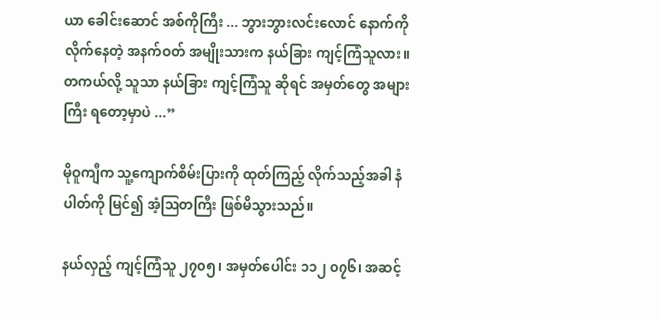ယာ ခေါင်းဆောင် အစ်ကိုကြီး ... ဘွားဘွားလင်းလောင် နောက်ကို လိုက်နေတဲ့ အနက်ဝတ် အမျိုးသားက နယ်ခြား ကျင့်ကြံသူလား။ တကယ်လို့ သူသာ နယ်ခြား ကျင့်ကြံသူ ဆိုရင် အမှတ်တွေ အများကြီး ရတော့မှာပဲ ...”

မိုဝူကျီက သူ့ကျောက်စိမ်းပြားကို ထုတ်ကြည့် လိုက်သည့်အခါ နံပါတ်ကို မြင်၍ အံ့ဩတကြီး ဖြစ်မိသွားသည်။

နယ်လှည့် ကျင့်ကြံသူ ၂၇၀၅၊ အမှတ်ပေါင်း ၁၁၂ ၀၇၆၊ အဆင့်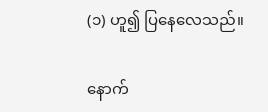(၁) ဟူ၍ ပြနေလေသည်။

နောက်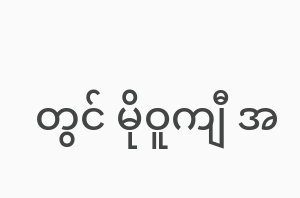တွင် မိုဝူကျီ အ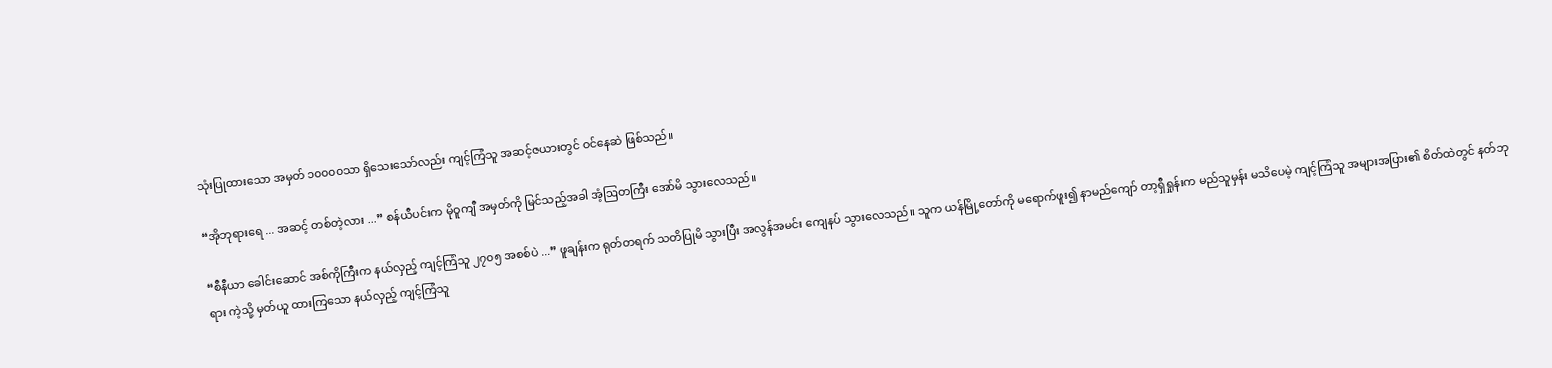သုံးပြုထားသော အမှတ် ၁၀၀၀၀သာ ရှိသေးသော်လည်း ကျင့်ကြံသူ အဆင့်ဇယားတွင် ဝင်နေဆဲ ဖြစ်သည်။

“အိုဘုရားရေ ... အဆင့် တစ်တဲ့လား ...” စန်ယီပင်းက မိုဝူကျီ အမှတ်ကို မြင်သည့်အခါ အံ့ဩတကြီး အော်မိ သွားလေသည်။

“စီနီယာ ခေါင်းဆောင် အစ်ကိုကြီးက နယ်လှည့် ကျင့်ကြံသူ ၂၇၀၅ အစစ်ပဲ ...” ဖူချန်းက ရုတ်တရက် သတိပြုမိ သွားပြီး အလွန်အမင်း ကျေနပ် သွားလေသည်။ သူက ယန်မြို့တော်ကို မရောက်ဖူး၍ နာမည်ကျော် တာ့ရှီရှုန်းက မည်သူမှန်း မသိပေမဲ့ ကျင့်ကြံသူ အများအပြား၏ စိတ်ထဲတွင် နတ်ဘုရား ကဲ့သို့ မှတ်ယူ ထားကြသော နယ်လှည့် ကျင့်ကြံသူ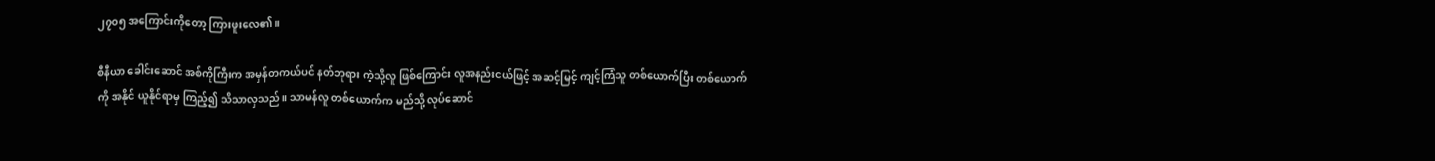၂၇၀၅ အကြောင်းကိုတော့ ကြားဖူးလေ၏။

စီနီယာ ခေါင်းဆောင် အစ်ကိုကြီးက အမှန်တကယ်ပင် နတ်ဘုရား ကဲ့သို့လူ ဖြစ်ကြောင်း လူအနည်းငယ်ဖြင့် အဆင့်မြင့် ကျင့်ကြံသူ တစ်ယောက်ပြီး တစ်ယောက်ကို အနိုင် ယူနိုင်ရာမှ ကြည့်၍ သိသာလှသည်။ သာမန်လူ တစ်ယောက်က မည်သို့ လုပ်ဆောင်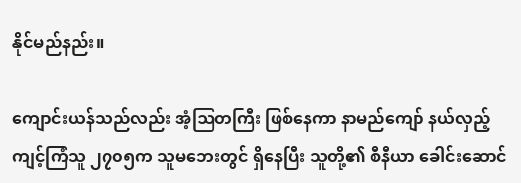နိုင်မည်နည်း။

ကျောင်းယန်သည်လည်း အံ့ဩတကြီး ဖြစ်နေကာ နာမည်ကျော် နယ်လှည့် ကျင့်ကြံသူ ၂၇၀၅က သူမဘေးတွင် ရှိနေပြီး သူတို့၏ စီနီယာ ခေါင်းဆောင်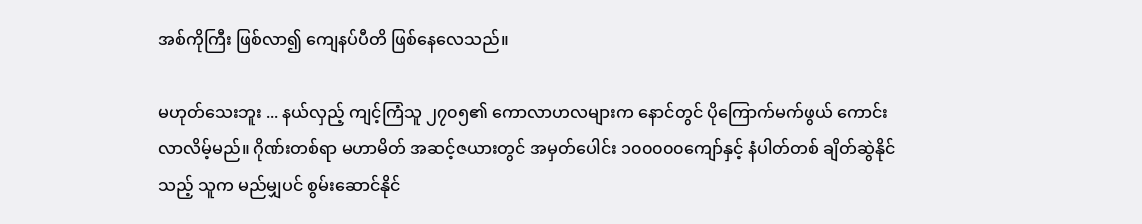အစ်ကိုကြီး ဖြစ်လာ၍ ကျေနပ်ပီတိ ဖြစ်နေလေသည်။

မဟုတ်သေးဘူး ... နယ်လှည့် ကျင့်ကြံသူ ၂၇၀၅၏ ကောလာဟလများက နောင်တွင် ပိုကြောက်မက်ဖွယ် ကောင်းလာလိမ့်မည်။ ဂိုဏ်းတစ်ရာ မဟာမိတ် အဆင့်ဇယားတွင် အမှတ်ပေါင်း ၁၀၀၀၀၀ကျော်နှင့် နံပါတ်တစ် ချိတ်ဆွဲနိုင်သည့် သူက မည်မျှပင် စွမ်းဆောင်နိုင်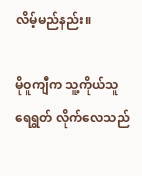လိမ့်မည်နည်း။

မိုဝူကျီက သူ့ကိုယ်သူ ရေရွတ် လိုက်လေသည်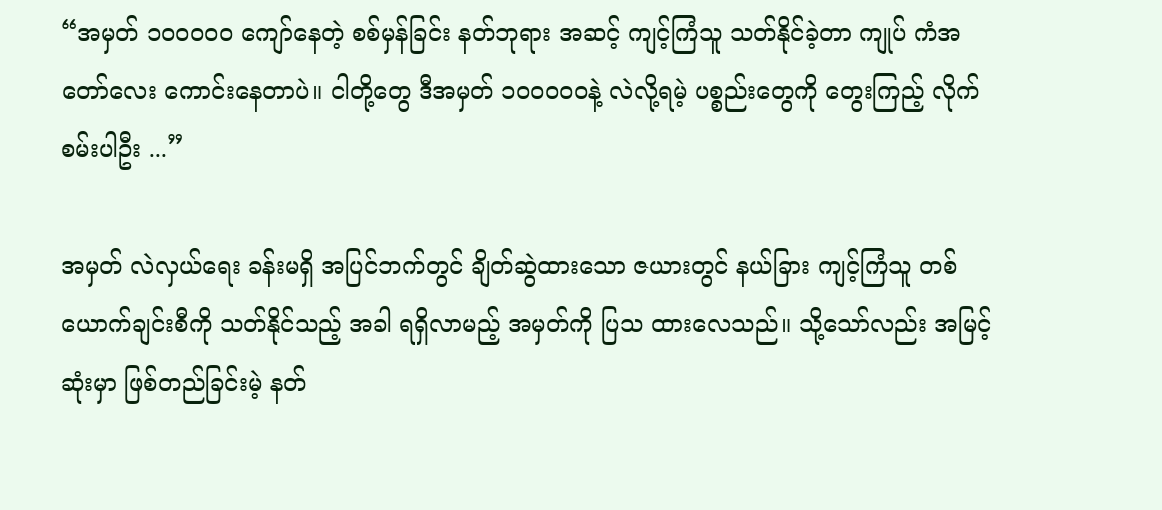“အမှတ် ၁၀၀၀၀၀ ကျော်နေတဲ့ စစ်မှန်ခြင်း နတ်ဘုရား အဆင့် ကျင့်ကြံသူ သတ်နိုင်ခဲ့တာ ကျုပ် ကံအတော်လေး ကောင်းနေတာပဲ။ ငါတို့တွေ ဒီအမှတ် ၁၀၀၀၀၀နဲ့ လဲလို့ရမဲ့ ပစ္စည်းတွေကို တွေးကြည့် လိုက်စမ်းပါဦး ...”

အမှတ် လဲလှယ်ရေး ခန်းမရှိ အပြင်ဘက်တွင် ချိတ်ဆွဲထားသော ဇယားတွင် နယ်ခြား ကျင့်ကြံသူ တစ်ယောက်ချင်းစီကို သတ်နိုင်သည့် အခါ ရရှိလာမည့် အမှတ်ကို ပြသ ထားလေသည်။ သို့သော်လည်း အမြင့်ဆုံးမှာ ဖြစ်တည်ခြင်းမဲ့ နတ်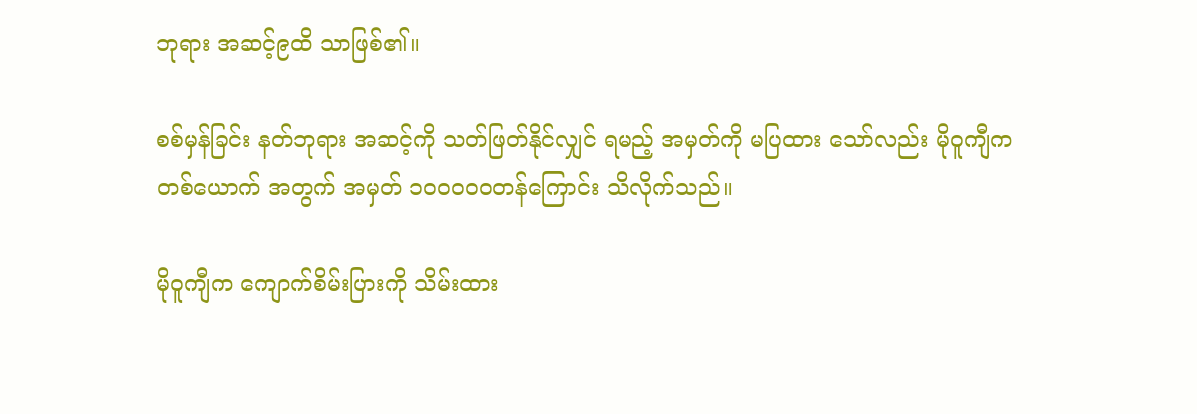ဘုရား အဆင့်၉ထိ သာဖြစ်၏။

စစ်မှန်ခြင်း နတ်ဘုရား အဆင့်ကို သတ်ဖြတ်နိုင်လျှင် ရမည့် အမှတ်ကို မပြထား သော်လည်း မိုဝူကျီက တစ်‌ယောက် အတွက် အမှတ် ၁၀၀၀၀၀တန်ကြောင်း သိလိုက်သည်။

မိုဝူကျီက ကျောက်စိမ်းပြားကို သိမ်းထား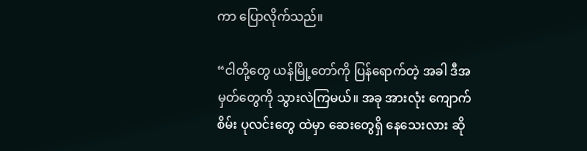ကာ ပြောလိုက်သည်။

“ငါတို့တွေ ယန်မြို့တော်ကို ပြန်ရောက်တဲ့ အခါ ဒီအမှတ်တွေကို သွားလဲကြမယ်။ အခု အားလုံး ကျောက်စိမ်း ပုလင်းတွေ ထဲမှာ ဆေးတွေရှိ နေသေးလား ဆို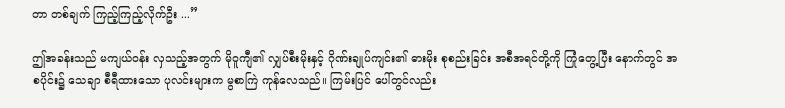တာ တစ်ချက် ကြည့်ကြည့်လိုက်ဦး ...”

ဤအခန်းသည် မကျယ်ဝန်း လှသည့်အတွက် မိုဝူကျီ၏ လျှပ်စီးမိုးနှင့် ဂိုဏ်းချုပ်ကျင်း၏ ဓားမိုး စုစည်းခြင်း အစီအရင်တို့ကို ကြုံတွေ့ပြီး နောက်တွင် အစပိုင်း၌ သေချာ စီရီထားသော ပုလင်းများက မွစာကြဲ ကုန်လေသည်။ ကြမ်းပြင် ပေါ်တွင်လည်း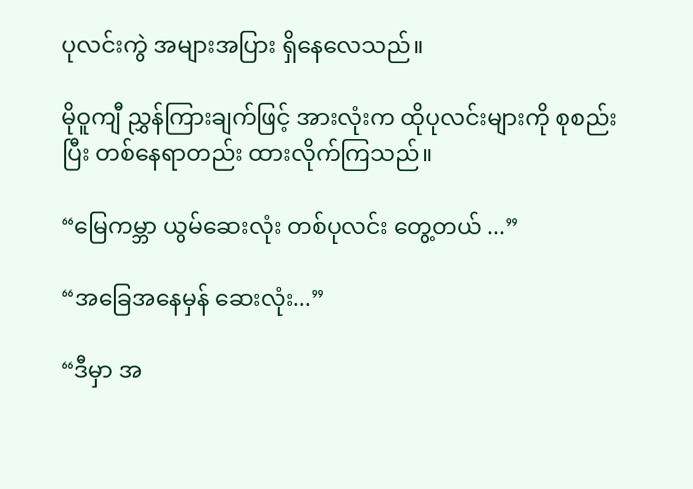ပုလင်းကွဲ အများအပြား ရှိနေလေသည်။

မိုဝူကျီ ညွှန်ကြားချက်ဖြင့် အားလုံးက ထိုပုလင်းများကို စုစည်းပြီး တစ်နေရာတည်း ထားလိုက်ကြသည်။

“မြေကမ္ဘာ ယွမ်ဆေးလုံး တစ်ပုလင်း တွေ့တယ် ...”

“အခြေအနေမှန် ဆေးလုံး...”

“ဒီမှာ အ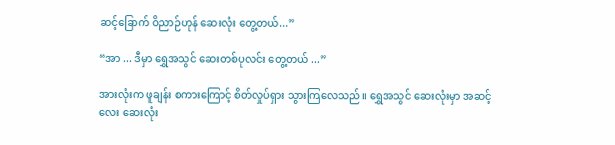ဆင့်ခြောက် ဝိညာဉ်ဟုန် ဆေးလုံး တွေ့တယ်...”

“အာ ... ဒီမှာ ရွှေအသွင် ဆေးတစ်ပုလင်း‌ တွေ့တယ် ...”

အားလုံးက ဖူချန်း စကားကြောင့် စိတ်လှုပ်ရှား သွားကြလေသည်။ ရွှေအသွင် ဆေးလုံးမှာ အဆင့်လေး ဆေးလုံး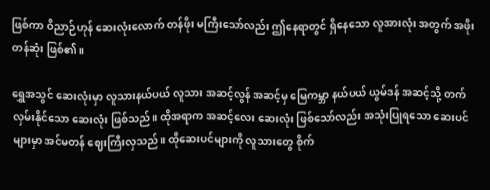ဖြစ်ကာ ဝိညာဉ်ဟုန် ဆေးလုံးလောက် တန်ဖိုး မကြီးသော်လည်း ဤနေရာတွင် ရှိနေသော လူအားလုံး အတွက် အဖိုးတန်ဆုံး ဖြစ်၏။

ရွှေအသွင် ဆေးလုံးမှာ လူသားနယ်ပယ် လူသား အဆင့်လွန် အဆင့်မှ မြေကမ္ဘာ နယ်ပယ် ယွမ်ဒန် အဆင့်သို့ တက်လှမ်းနိုင်သော ဆေးလုံး ဖြစ်သည်။ ထိုအရာက အဆင့်လေး ဆေးလုံး ဖြစ်သော်လည်း အသုံးပြုရသော ဆေးပင်များမှာ အင်မတန် ဈေးကြီးလှသည်။ ထိုဆေးပင်များကို လူသားတွေ စိုက်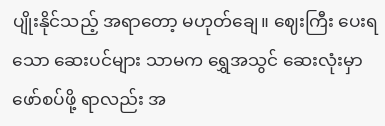ပျိုးနိုင်သည့် အရာတော့ မဟုတ်ချေ။ ဈေးကြီး ပေးရသော ဆေးပင်များ သာမက ရွှေအသွင် ဆေးလုံးမှာ ဖော်စပ်ဖို့ ရာလည်း အ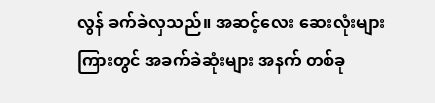လွန် ခက်ခဲလှသည်။ အဆင့်လေး ဆေးလုံးများ ကြားတွင် အခက်ခဲဆုံးများ အနက် တစ်ခု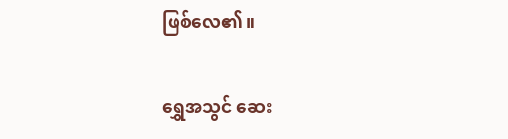ဖြစ်လေ၏။

ရွှေအသွင် ဆေး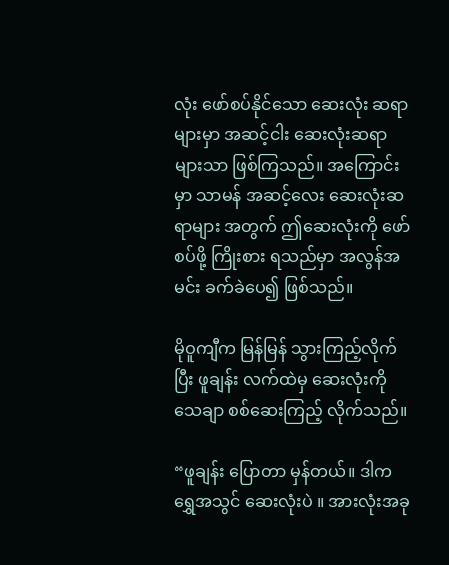လုံး ဖော်စပ်နိုင်သော ဆေးလုံး ဆရာများမှာ အဆင့်ငါး ဆေးလုံးဆရာ များသာ ဖြစ်ကြသည်။ အကြောင်းမှာ သာမန် အဆင့်လေး ဆေးလုံးဆရာများ အတွက် ဤဆေးလုံးကို ဖော်စပ်ဖို့ ကြိုးစား ရသည်မှာ အလွန်အမင်း ခက်ခဲပေ၍ ဖြစ်သည်။

မိုဝူကျီက မြန်မြန် သွားကြည့်လိုက်ပြီး ဖူချန်း လက်ထဲမှ ဆေးလုံးကို သေချာ စစ်ဆေးကြည့် လိုက်သည်။

“ဖူချန်း ပြောတာ မှန်တယ်။ ဒါက ရွှေအသွင် ဆေးလုံးပဲ ။ အားလုံးအခု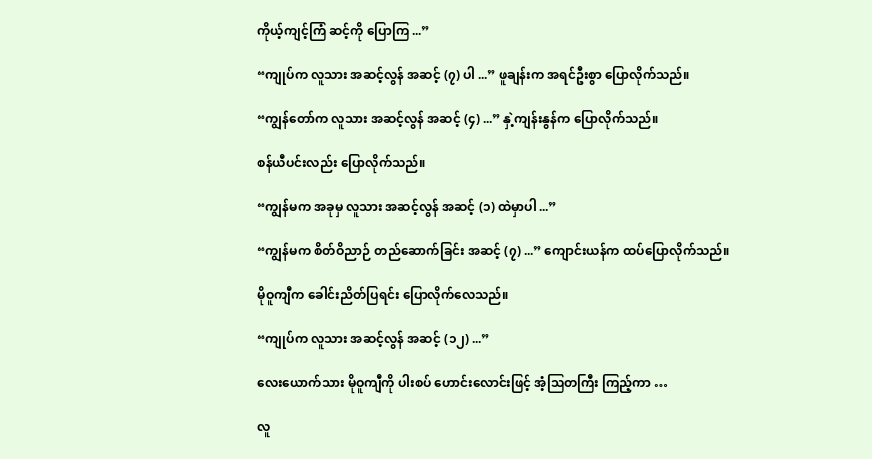ကိုယ့်ကျင့်ကြံ ဆင့်ကို ပြောကြ ...”

“ကျုပ်က လူသား အဆင့်လွန် အဆင့် (၇) ပါ ...” ဖူချန်းက အရင်ဦးစွာ ပြောလိုက်သည်။

“ကျွန်တော်က လူသား အဆင့်လွန် အဆင့် (၄) ...” နှဲ့ကျန်းနွန်က ပြောလိုက်သည်။

စန်ယီပင်းလည်း ပြောလိုက်သည်။

“ကျွန်မက အခုမှ လူသား အဆင့်လွန် အဆင့် (၁) ထဲမှာပါ ...”

“ကျွန်မက စိတ်ဝိညာဉ် တည်ဆောက်ခြင်း အဆင့် (၇) ...” ကျောင်းယန်က ထပ်ပြောလိုက်သည်။

မိုဝူကျီက ခေါင်းညိတ်ပြရင်း ပြောလိုက်လေသည်။

“ကျုပ်က လူသား အဆင့်လွန် အဆင့် (၁၂) ...”

လေးယောက်သား မိုဝူကျီကို ပါးစပ် ဟောင်းလောင်းဖြင့် အံ့ဩတကြီး ကြည့်ကာ …

လူ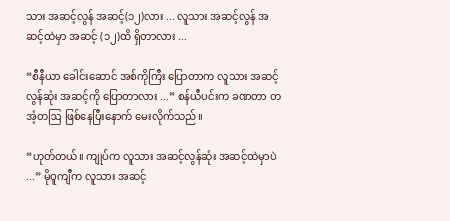သား အဆင့်လွန် အဆင့်(၁၂)လား ... လူသား အဆင့်လွန် အဆင့်ထဲမှာ အဆင့် (၁၂)ထိ ရှိတာလား ...

“စီနီယာ ခေါင်းဆောင် အစ်ကိုကြီး ပြောတာက လူသား အဆင့်လွန်ဆုံး အဆင့်ကို ပြောတာလား ...” စန်ယီပင်းက ခဏတာ တအံ့တဩ ဖြစ်နေပြီးနောက် မေးလိုက်သည်။

“ဟုတ်တယ်။ ကျုပ်က လူသား အဆင့်လွန်ဆုံး အဆင့်ထဲမှာပဲ ...” မိုဝူကျီက လူသား အဆင့်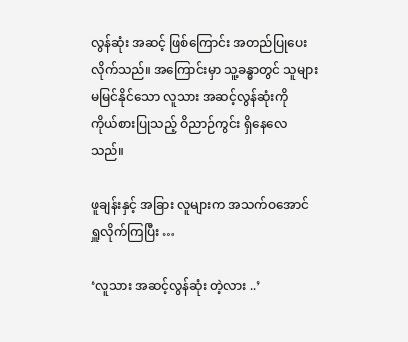လွန်ဆုံး အဆင့် ဖြစ်ကြောင်း အတည်ပြုပေး လိုက်သည်။ အကြောင်းမှာ သူ့ခန္ဓာတွင် သူများ မမြင်နိုင်သော လူသား အဆင့်လွန်ဆုံးကို ကိုယ်စားပြုသည့် ဝိညာဉ်ကွင်း ရှိနေလေသည်။

ဖူချန်းနှင့် အခြား လူများက အသက်ဝအောင် ရှူလိုက်ကြပြီး …

‘လူသား အဆင့်လွန်ဆုံး တဲ့လား ..’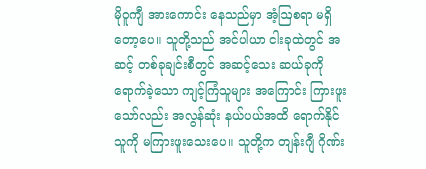မိုဝူကျီ အားကောင်း နေသည်မှာ အံ့ဩစရာ မရှိတော့ပေ။ သူတို့သည် အင်ပါယာ ငါးခုထဲတွင် အဆင့် တစ်ခုချင်းစီတွင် အဆင့်သေး ဆယ်ခုကို ရောက်ခဲ့သော ကျင့်ကြံသူများ အကြောင်း ကြားဖူးသော်လည်း အလွန်ဆုံး နယ်ပယ်အထိ ရောက်နိုင်သူကို မကြားဖူးသေးပေ။ သူတို့က တျန်းဂျီ ဂိုဏ်း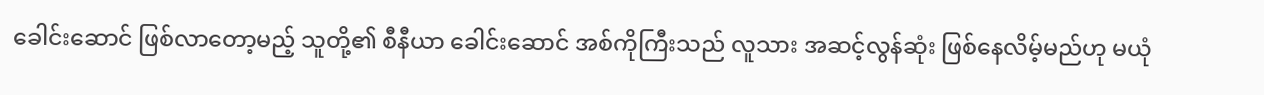ခေါင်းဆောင် ဖြစ်လာတော့မည့် သူတို့၏ စီနီယာ ခေါင်းဆောင် အစ်ကိုကြီးသည် လူသား အဆင့်လွန်ဆုံး ဖြစ်နေလိမ့်မည်ဟု မယုံ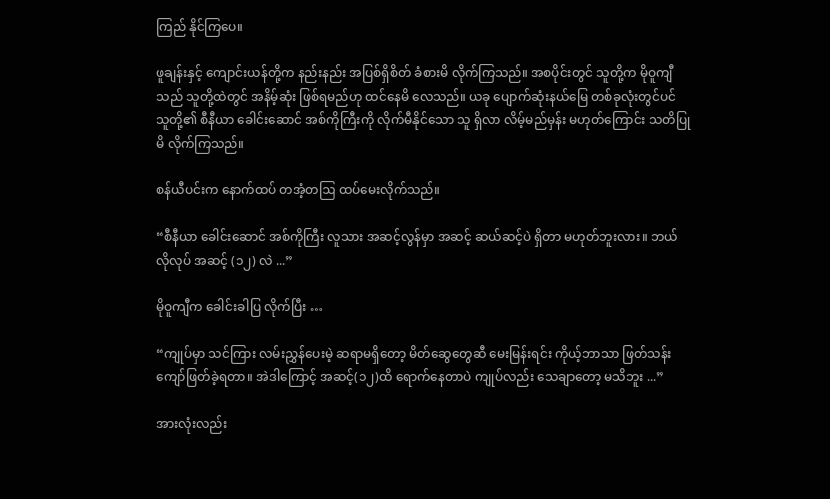ကြည် နိုင်ကြပေ။

ဖူချန်းနှင့် ကျောင်းယန်တို့က နည်းနည်း အပြစ်ရှိစိတ် ခံစားမိ လိုက်ကြသည်။ အစပိုင်းတွင် သူတို့က မိုဝူကျီသည် သူတို့ထဲတွင် အနိမ့်ဆုံး ဖြစ်ရမည်ဟု ထင်နေမိ လေသည်။ ယခု ပျောက်ဆုံးနယ်မြေ တစ်ခုလုံးတွင်ပင် သူတို့၏ စီနီယာ ခေါင်းဆောင် အစ်ကိုကြီးကို လိုက်မီနိုင်သော သူ ရှိလာ လိမ့်မည်မှန်း မဟုတ်ကြောင်း သတိပြုမိ လိုက်ကြသည်။

စန်ယီပင်းက နောက်ထပ် တအံ့တဩ ထပ်မေးလိုက်သည်။

“စီနီယာ ခေါင်းဆောင် အစ်ကိုကြီး လူသား အဆင့်လွန်မှာ အဆင့် ဆယ်ဆင့်ပဲ ရှိတာ မဟုတ်ဘူးလား။ ဘယ်လိုလုပ် အဆင့် (၁၂) လဲ ...”

မိုဝူကျီက ခေါင်းခါပြ လိုက်ပြီး …

“ကျုပ်မှာ သင်ကြား လမ်းညွှန်ပေးမဲ့ ဆရာမရှိတော့ မိတ်ဆွေတွေဆီ မေးမြန်းရင်း ကိုယ့်ဘာသာ ဖြတ်သန်း ကျော်ဖြတ်ခဲ့ရတာ။ အဲဒါကြောင့် အဆင့်(၁၂)ထိ ရောက်နေတာပဲ ကျုပ်လည်း သေချာတော့ မသိဘူး ...”

အားလုံးလည်း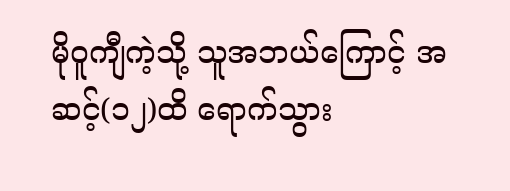မိုဝူကျီကဲ့သို့ သူအဘယ်ကြောင့် အဆင့်(၁၂)ထိ ရောက်သွား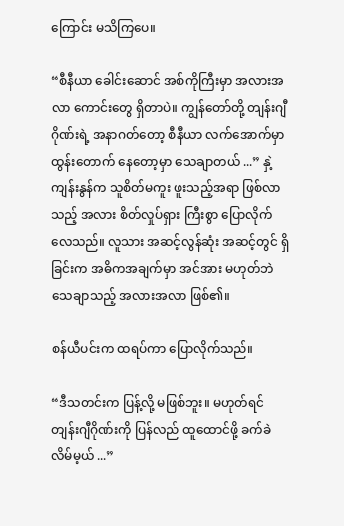ကြောင်း မသိကြပေ။

“စီနီယာ ခေါင်းဆောင် အစ်ကိုကြီးမှာ အလားအလာ ကောင်းတွေ ရှိတာပဲ။ ကျွန်တော်တို့ တျန်းဂျီဂိုဏ်းရဲ့ အနာဂတ်တော့ စီနီယာ လက်အောက်မှာ ထွန်းတောက် နေတော့မှာ သေချာတယ် ...” နှဲ့ကျန်းနွန်က သူစိတ်မကူး ဖူးသည့်အရာ ဖြစ်လာသည့် အလား စိတ်လှုပ်ရှား ကြီးစွာ ပြောလိုက်လေသည်။ လူသား အဆင့်လွန်ဆုံး အဆင့်တွင် ရှိခြင်းက အဓိကအချက်မှာ အင်အား မဟုတ်ဘဲ သေချာသည့် အလားအလာ ဖြစ်၏။

စန်ယီပင်းက ထရပ်ကာ ပြောလိုက်သည်။

“ဒီသတင်းက ပြန့်လို့ မဖြစ်ဘူး။ မဟုတ်ရင် တျန်းဂျီဂိုဏ်းကို ပြန်လည် ထူထောင်ဖို့ ခက်ခဲလိမ်မ့ယ် ...”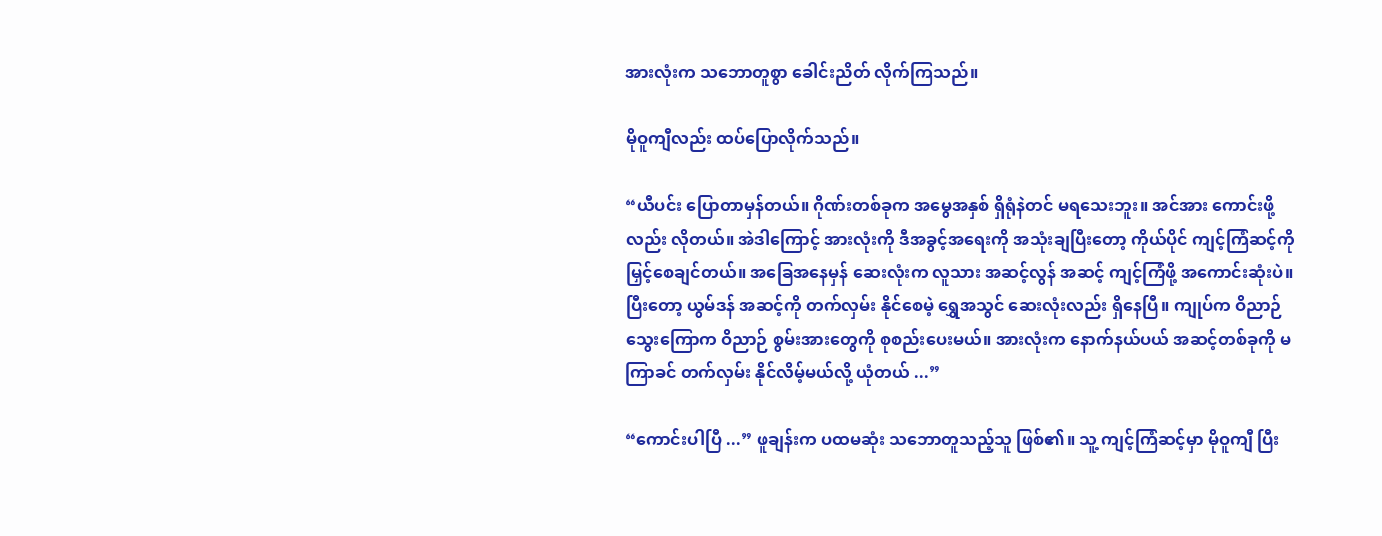အားလုံးက သဘောတူစွာ ခေါင်းညိတ် လိုက်ကြသည်။

မိုဝူကျီလည်း ထပ်ပြောလိုက်သည်။

“ယီပင်း ပြောတာမှန်တယ်။ ဂိုဏ်းတစ်ခုက အမွေအနှစ် ရှိရုံနဲတင် မရသေးဘူး။ အင်အား ကောင်းဖို့လည်း လိုတယ်။ အဲဒါကြောင့် အားလုံးကို ဒီအခွင့်အရေးကို အသုံးချပြီးတော့ ကိုယ်ပိုင် ကျင့်ကြံဆင့်ကို မြှင့်စေချင်တယ်။ အခြေအနေမှန် ဆေးလုံးက လူသား အဆင့်လွန် အဆင့် ကျင့်ကြံဖို့ အကောင်းဆုံးပဲ။ ပြီးတော့ ယွမ်ဒန် အဆင့်ကို တက်လှမ်း နိုင်စေမဲ့ ရွှေအသွင် ဆေးလုံးလည်း ရှိနေပြီ။ ကျုပ်က ဝိညာဉ် သွေးကြောက ဝိညာဉ် စွမ်းအားတွေကို စုစည်းပေးမယ်။ အားလုံးက နောက်နယ်ပယ် အဆင့်တစ်ခုကို မကြာခင် တက်လှမ်း နိုင်လိမ့်မယ်လို့ ယုံတယ် ...”

“ကောင်းပါပြီ ...” ဖူချန်းက ပထမဆုံး သဘောတူသည့်သူ ဖြစ်၏။ သူ့ ကျင့်ကြံဆင့်မှာ မိုဝူကျီ ပြီး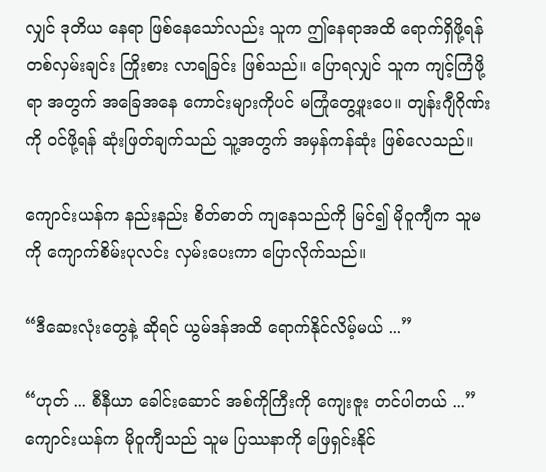လျှင် ဒုတိယ နေရာ ဖြစ်နေသော်လည်း သူက ဤနေရာအထိ ရောက်ရှိဖို့ရန် တစ်လှမ်းချင်း ကြိုးစား လာရခြင်း ဖြစ်သည်။ ပြောရလျှင် သူက ကျင့်ကြံဖို့ရာ အတွက် အခြေအနေ ကောင်းများကိုပင် မကြုံတွေ့ဖူးပေ။ တျန်းဂျီဂိုဏ်းကို ဝင်ဖို့ရန် ဆုံးဖြတ်ချက်သည် သူ့အတွက် အမှန်ကန်ဆုံး ဖြစ်လေသည်။

ကျောင်းယန်က နည်းနည်း စိတ်ဓာတ် ကျနေသည်ကို မြင်၍ မိုဝူကျီက သူမကို ကျောက်စိမ်းပုလင်း လှမ်းပေးကာ ပြောလိုက်သည်။

“ဒီဆေးလုံးတွေနဲ့ ဆိုရင် ယွမ်ဒန်အထိ ရောက်နိုင်လိမ့်မယ် ...”

“ဟုတ် ... စီနီယာ ခေါင်းဆောင် အစ်ကိုကြီးကို ကျေးဇူး တင်ပါတယ် ...” ကျောင်းယန်က မိုဝူကျီသည် သူမ ပြဿနာကို ဖြေရှင်းနိုင်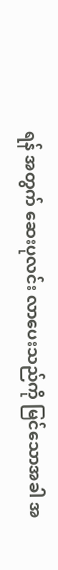ရန် အတွက် ဆေးပုလင်း လာပေးသည်ကို မြင်သောအခါ အ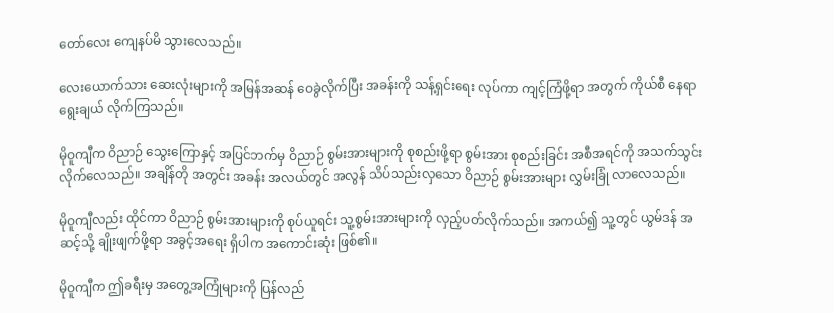တော်လေး ကျေနပ်မိ သွားလေသည်။

လေးယောက်သား ဆေးလုံးများကို အမြန်အဆန် ဝေခွဲလိုက်ပြီး အခန်းကို သန့်ရှင်းရေး လုပ်ကာ ကျင့်ကြံဖို့ရာ အတွက် ကိုယ်စီ နေရာ ရွေးချယ် လိုက်ကြသည်။

မိုဝူကျီက ဝိညာဉ် သွေးကြောနှင့် အပြင်ဘက်မှ ဝိညာဉ် စွမ်းအားများကို စုစည်းဖို့ရာ စွမ်းအား စုစည်းခြင်း အစီအရင်ကို အသက်သွင်း လိုက်လေသည်။ အချိန်တို အတွင်း အခန်း အလယ်တွင် အလွန် သိပ်သည်းလှသော ဝိညာဉ် စွမ်းအားများ လွှမ်းခြုံ လာလေသည်။

မိုဝူကျီလည်း ထိုင်ကာ ဝိညာဉ် စွမ်းအားများကို စုပ်ယူရင်း သူ့စွမ်းအားများကို လှည့်ပတ်လိုက်သည်။ အကယ်၍ သူ့တွင် ယွမ်ဒန် အဆင့်သို့ ချိုးဖျက်ဖို့ရာ အခွင့်အရေး ရှိပါက အကောင်းဆုံး ဖြစ်၏။

မိုဝူကျီက ဤခရီးမှ အတွေ့အကြုံများကို ပြန်လည်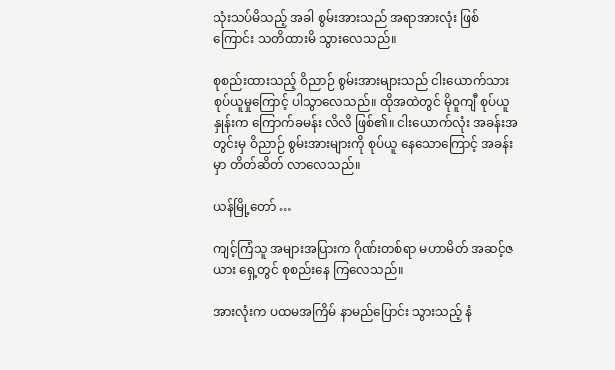သုံးသပ်မိသည့် အခါ စွမ်းအားသည် အရာအားလုံး ဖြစ်ကြောင်း သတိထားမိ သွားလေသည်။

စုစည်းထားသည့် ဝိညာဉ် စွမ်းအားများသည် ငါးယောက်သား စုပ်ယူမှုကြောင့် ပါသွာလေသည်။ ထိုအထဲတွင် မိုဝူကျီ စုပ်ယူနှုန်းက ကြောက်ခမန်း လိလိ ဖြစ်၏။ ငါးယောက်လုံး အခန်းအတွင်းမှ ဝိညာဉ် စွမ်းအားများကို စုပ်ယူ နေသောကြောင့် အခန်းမှာ တိတ်ဆိတ် လာလေသည်။

ယန်မြို့တော် …

ကျင့်ကြံသူ အများအပြားက ဂိုဏ်းတစ်ရာ မဟာမိတ် အဆင့်ဇယား ရှေ့တွင် စုစည်းနေ ကြလေသည်။

အားလုံးက ပထမအကြိမ် နာမည်ပြောင်း သွားသည့် နံ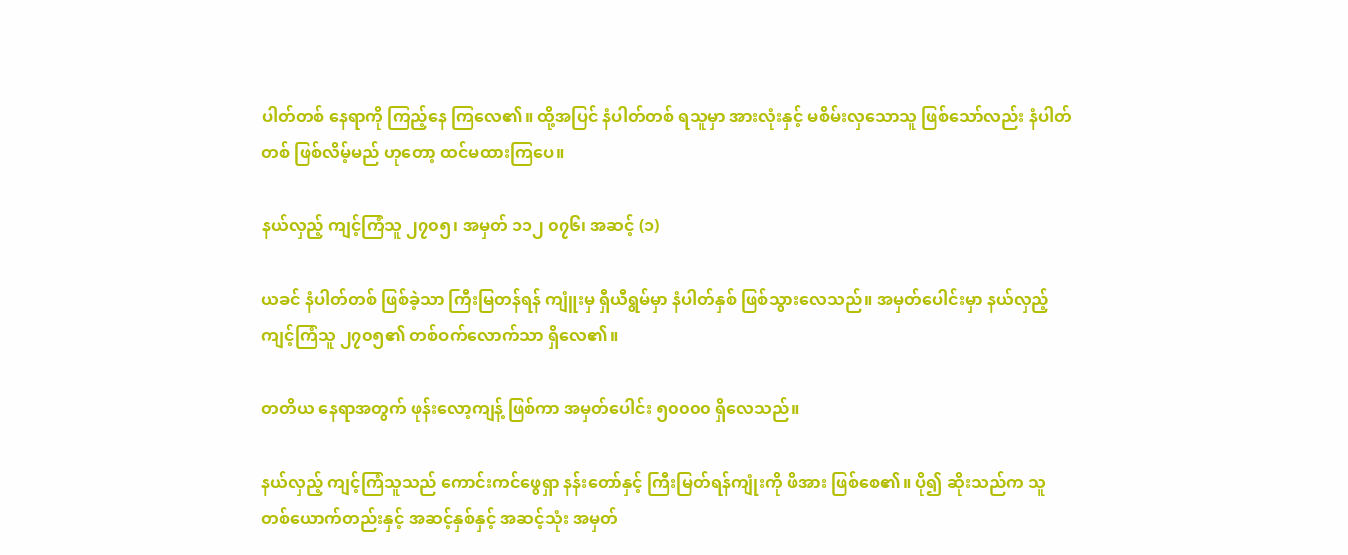ပါတ်တစ် နေရာကို ကြည့်နေ ကြလေ၏။ ထို့အပြင် နံပါတ်တစ် ရသူမှာ အားလုံးနှင့် မစိမ်းလှသောသူ ဖြစ်သော်လည်း နံပါတ်တစ် ဖြစ်လိမ့်မည် ဟုတော့ ထင်မထားကြပေ။

နယ်လှည့် ကျင့်ကြံသူ ၂၇၀၅၊ အမှတ် ၁၁၂ ၀၇၆၊ အဆင့် (၁)

ယခင် နံပါတ်တစ် ဖြစ်ခဲ့သာ ကြီးမြတန်ရန် ကျူံးမှ ရှီယီရွမ်မှာ နံပါတ်နှစ် ဖြစ်သွားလေသည်။ အမှတ်ပေါင်းမှာ နယ်လှည့် ကျင့်ကြံသူ ၂၇၀၅၏ တစ်ဝက်လောက်သာ ရှိလေ၏။

တတိယ နေရာအတွက် ဖုန်းလော့ကျန့် ဖြစ်ကာ အမှတ်ပေါင်း ၅၀၀၀၀ ရှိလေသည်။

နယ်လှည့် ကျင့်ကြံသူသည် ကောင်းကင်ဖွေရှာ နန်းတော်နှင့် ကြီးမြတ်ရန်ကျုံးကို ဖိအား ဖြစ်စေ၏။ ပို၍ ဆိုးသည်က သူတစ်ယောက်တည်းနှင့် အဆင့်နှစ်နှင့် အဆင့်သုံး အမှတ်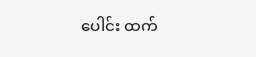ပေါင်း ထက်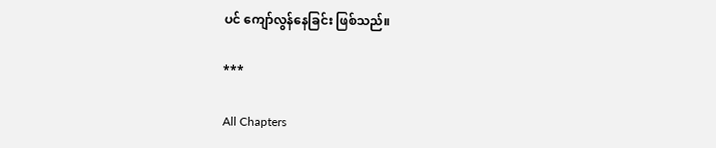ပင် ကျော်လွန်နေခြင်း ဖြစ်သည်။

***

All Chapters